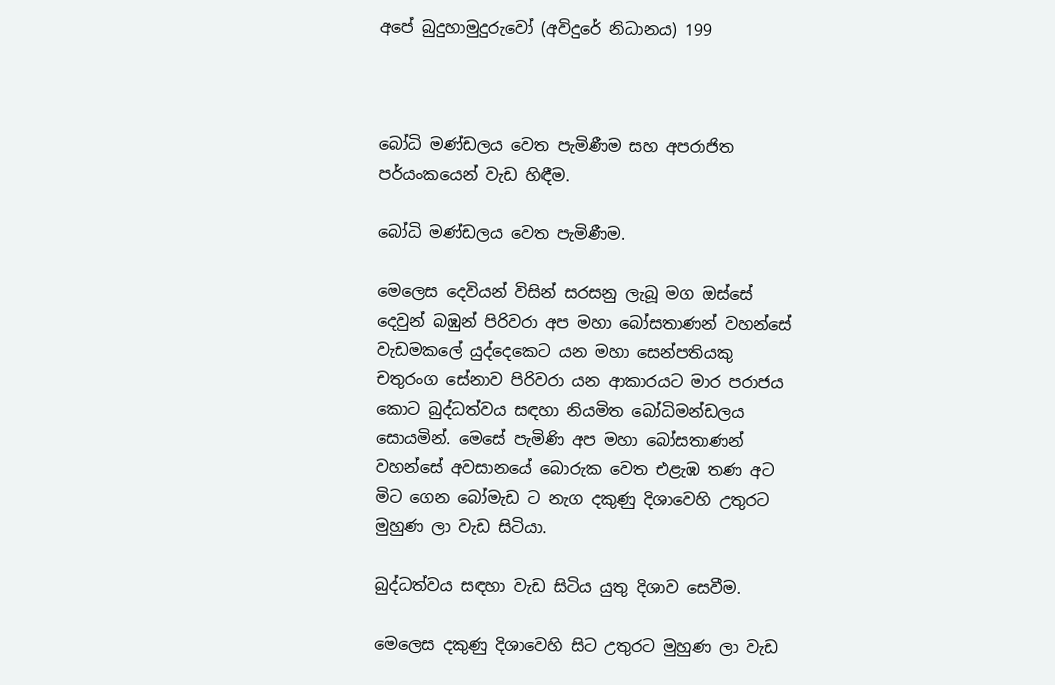අපේ බුදුහාමුදුරුවෝ (අවිදුරේ නිධානය) 199



බෝධි මණ්ඩලය වෙත පැමිණීම සහ අපරාජිත පර්යංකයෙන් වැඩ හිඳීම.

බෝධි මණ්ඩලය වෙත පැමිණීම.

මෙලෙස දෙවියන් විසින් සරසනු ලැබූ මග ඔස්සේ දෙවුන් බඹුන් පිරිවරා අප මහා බෝසතාණන් වහන්සේ වැඩමකලේ යුද්දෙකෙට යන මහා සෙන්පතියකු චතුරංග සේනාව පිරිවරා යන ආකාරයට මාර පරාජය කොට බුද්ධත්වය සඳහා නියමිත බෝධිමන්ඩලය සොයමින්. මෙසේ පැමිණි අප මහා බෝසතාණන් වහන්සේ අවසානයේ බොරුක වෙත එළැඹ තණ අට මිට ගෙන බෝමැඩ ට නැග දකුණු දිශාවෙහි උතුරට මුහුණ ලා වැඩ සිටියා.

බුද්ධත්වය සඳහා වැඩ සිටිය යුතු දිශාව සෙවීම.

මෙලෙස දකුණු දිශාවෙහි සිට උතුරට මුහුණ ලා වැඩ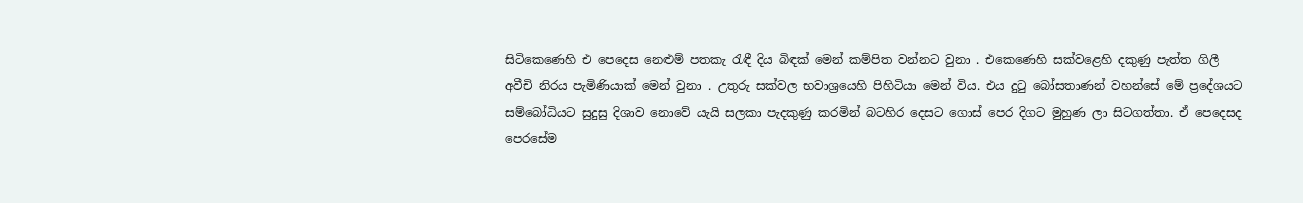සිටිකෙණෙහි එ පෙදෙස නෙළුම් පතකැ රැඳී දිය බිඳක් මෙන් කම්පිත වන්නට වුනා . එකෙණෙහි සක්වළෙහි දකුණු පැත්ත ගිලී අවීචි නිරය පැමිණියාක් මෙන් වුනා . උතුරු සක්වල භවාශ්‍රයෙහි පිහිටියා මෙන් විය. එය දුටු බෝසතාණන් වහන්සේ මේ ප්‍රදේශයට සම්බෝධියට සුදුසු දිශාව නොවේ යැයි සලකා පැදකුණු කරමින් බටහිර දෙසට ගොස් පෙර දිගට මුහුණ ලා සිටගත්තා. ඒ පෙදෙසද පෙරසේම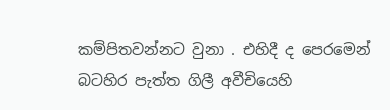කම්පිතවන්නට වුනා . එහිදී ද පෙරමෙන් බටහිර පැත්ත ගිලී අවීචියෙහි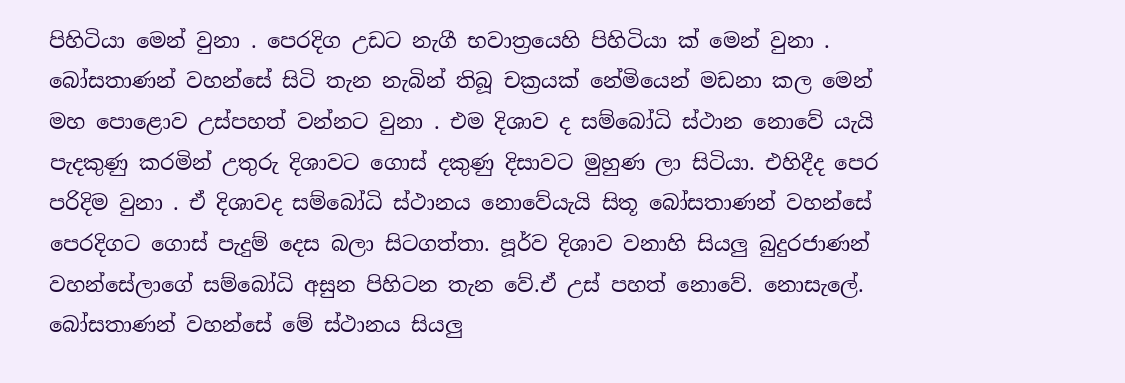පිහිටියා මෙන් වුනා . පෙරදිග උඩට නැගී භවාත්‍රයෙහි පිහිටියා ක් මෙන් වුනා . බෝසතාණන් වහන්සේ සිටි තැන නැබින් තිබූ චක්‍රයක් නේමියෙන් මඩනා කල මෙන් මහ පොළොව උස්පහත් වන්නට වුනා . එම දිශාව ද සම්බෝධි ස්ථාන නොවේ යැයි පැදකුණු කරමින් උතුරු දිශාවට ගොස් දකුණු දිසාවට මුහුණ ලා සිටියා. එහිදීද පෙර පරිදිම වුනා . ඒ දිශාවද සම්බෝධි ස්ථානය නොවේයැයි සිතූ බෝසතාණන් වහන්සේ පෙරදිගට ගොස් පැදුම් දෙස බලා සිටගත්තා. පූර්ව දිශාව වනාහි සියලු බුදුරජාණන් වහන්සේලාගේ සම්බෝධි අසුන පිහිටන තැන වේ.ඒ උස් පහත් නොවේ. නොසැලේ. බෝසතාණන් වහන්සේ මේ ස්ථානය සියලු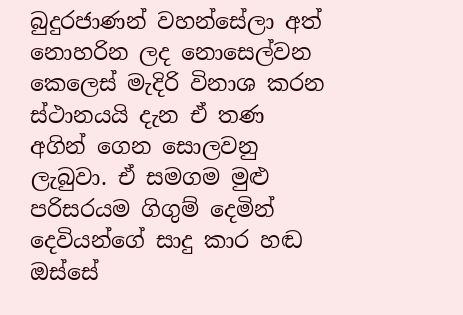බුදුරජාණන් වහන්සේලා අත් නොහරින ලද නොසෙල්වන කෙලෙස් මැදිරි විනාශ කරන ස්ථානයයි දැන ඒ තණ අගින් ගෙන සොලවනු ලැබුවා. ඒ සමගම මුළු පරිසරයම ගිගුම් දෙමින් දෙවියන්ගේ සාදු කාර හඬ ඔස්සේ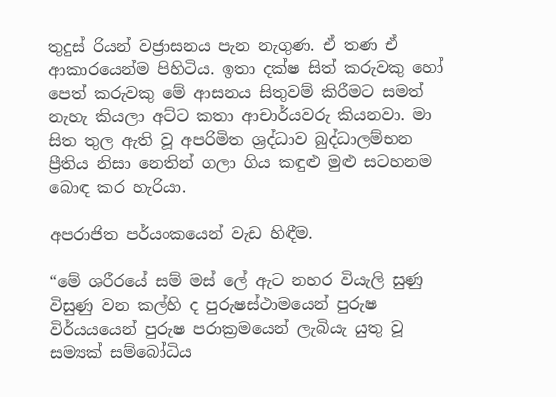තුදුස් රියන් වජ්‍රාසනය පැන නැගුණ. ඒ තණ ඒ ආකාරයෙන්ම පිහිටිය. ඉතා දක්ෂ සිත් කරුවකු හෝ පෙත් කරුවකු මේ ආසනය සිතුවම් කිරීමට සමත් නැහැ කියලා අට්ට කතා ආචාර්යවරු කියනවා. මා සිත තුල ඇති වූ අපරිමිත ශ්‍රද්ධාව බුද්ධාලම්භන ප්‍රීතිය නිසා නෙතින් ගලා ගිය කඳුළු මුළු සටහනම බොඳ කර හැරියා.

අපරාජිත පර්යංකයෙන් වැඩ හිඳීම.

“මේ ශරීරයේ සම් මස් ලේ ඇට නහර වියැලි සුණු විසුණු වන කල්හි ද පුරුෂස්ථාමයෙන් පුරුෂ විර්යයයෙන් පුරුෂ පරාක්‍රමයෙන් ලැබියැ යුතු වූ සම්‍යක් සම්බෝධිය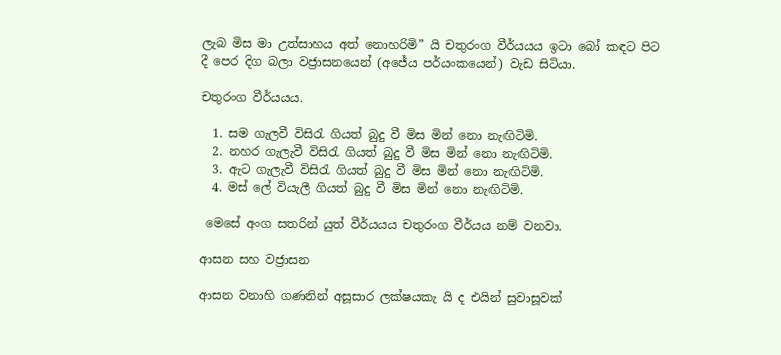ලැබ මිස මා උත්සාහය අත් නොහරිමි” යි චතුරංග වීර්යයය ඉටා බෝ කඳට පිට දී පෙර දිග බලා වජ්‍රාසනයෙන් (අජේය පර්යංකයෙන්) වැඩ සිටියා.

චතුරංග වීර්යයය.

  1. සම ගැලවී විසිරැ ගියත් බුදු වී මිස මින් නො නැඟිටිමි.
  2. නහර ගැලැවී විසිරැ ගියත් බුදු වී මිස මින් නො නැඟිටිමි.
  3. ඇට ගැලැවී විසිරැ ගියත් බුදු වී මිස මින් නො නැඟිටිමි.
  4. මස් ලේ වියැලී ගියත් බුදු වී මිස මින් නො නැඟිටිමි.

 මෙසේ අංග සතරින් යුත් වීර්යයය චතුරංග වීර්යය නම් වනවා.

ආසන සහ වජ්‍රාසන

ආසන වනාහි ගණනින් අසූසාර ලක්ෂයකැ යි ද එයින් සුවාසූවක්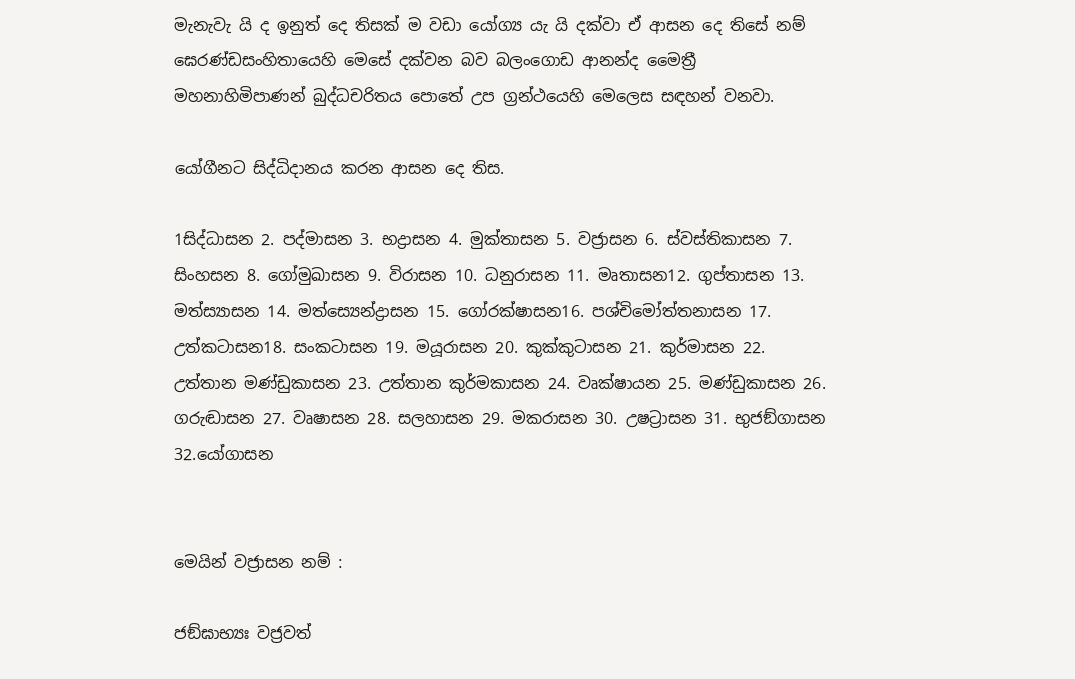මැනැවැ යි ද ඉනුත් දෙ තිසක් ම වඩා යෝග්‍ය යැ යි දක්වා ඒ ආසන දෙ තිසේ නම් ඝෙරණ්ඩසංහිතායෙහි මෙසේ දක්වන බව බලංගොඩ ආනන්ද මෛත්‍රී මහනාහිමිපාණන් බුද්ධචරිතය පොතේ උප ග්‍රන්ථයෙහි මෙලෙස සඳහන් වනවා.

යෝගීනට සිද්ධිදානය කරන ආසන දෙ තිස.

1සිද්ධාසන 2. පද්මාසන 3. භද්‍රාසන 4. මුක්තාසන 5. වජ්‍රාසන 6. ස්වස්තිකාසන 7. සිංහසන 8. ගෝමුඛාසන 9. විරාසන 10. ධනුරාසන 11. මෘතාසන12. ගුප්තාසන 13. මත්ස්‍යාසන 14. මත්ස්‍යෙන්ද්‍රාසන 15. ගෝරක්ෂාසන16. පශ්චිමෝත්තනාසන 17. උත්කටාසන18. සංකටාසන 19. මයූරාසන 20. කුක්කුටාසන 21. කුර්මාසන 22. උත්තාන මණ්ඩුකාසන 23. උත්තාන කුර්මකාසන 24. වෘක්ෂායන 25. මණ්ඩුකාසන 26. ගරුඬාසන 27. වෘෂාසන 28. සලහාසන 29. මකරාසන 30. උෂට්‍රාසන 31. භුජඞ්ගාසන 32.යෝගාසන


මෙයින් වජ්‍රාසන නම් :

ජඞ්ඝාභ්‍යඃ වජ්‍රවත්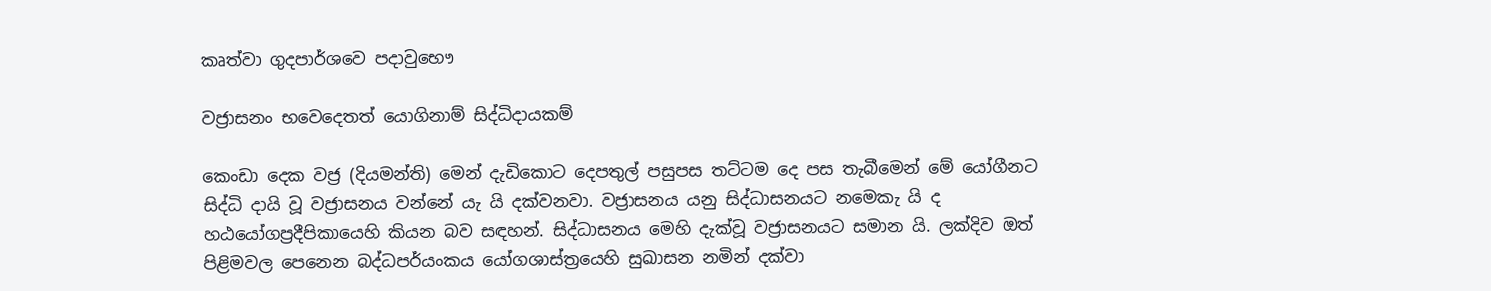කෘත්වා ගුදපාර්ශවෙ පදාවුභෞ

වජ්‍රාසනං භවෙදෙතත් යොගිනාම් සිද්ධිදායකම්

කෙංඩා දෙක වජ්‍ර (දියමන්ති) මෙන් දැඩිකොට දෙපතුල් පසුපස තට්ටම දෙ පස තැබීමෙන් මේ යෝගීනට සිද්ධි දායි වූ වජ්‍රාසනය වන්නේ යැ යි දක්වනවා. වජ්‍රාසනය යනු සිද්ධාසනයට නමෙකැ යි ද හඨයෝග‍ප්‍රදීපිකායෙහි කියන බව සඳහන්. සිද්ධාසනය මෙහි දැක්වූ වජ්‍රාසනයට සමාන යි. ලක්දිව ඔත් පිළිමවල පෙනෙන බද්ධපර්යංකය යෝගශාස්ත්‍රයෙහි සුඛාසන නමින් දක්වා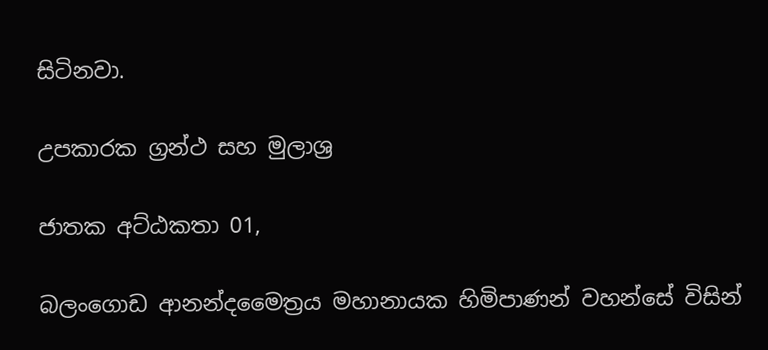සිටිනවා.

උපකාරක ග්‍රන්ථ සහ මුලාශ්‍ර

ජාතක අට්ඨකතා 01,

බලංගොඩ ආනන්දමෛත්‍රය මහානායක හිමිපාණන් වහන්සේ විසින්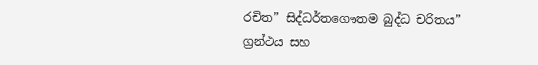රචිත” සිද්ධර්තගෞතම බුද්ධ චරිතය” ග්‍රන්ථය සහ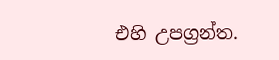එහි උපග්‍රන්ත.